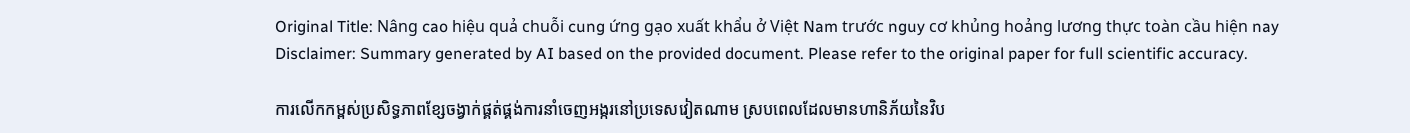Original Title: Nâng cao hiệu quả chuỗi cung ứng gạo xuất khẩu ở Việt Nam trước nguy cơ khủng hoảng lương thực toàn cầu hiện nay
Disclaimer: Summary generated by AI based on the provided document. Please refer to the original paper for full scientific accuracy.

ការលើកកម្ពស់ប្រសិទ្ធភាពខ្សែចង្វាក់ផ្គត់ផ្គង់ការនាំចេញអង្ករនៅប្រទេសវៀតណាម ស្របពេលដែលមានហានិភ័យនៃវិប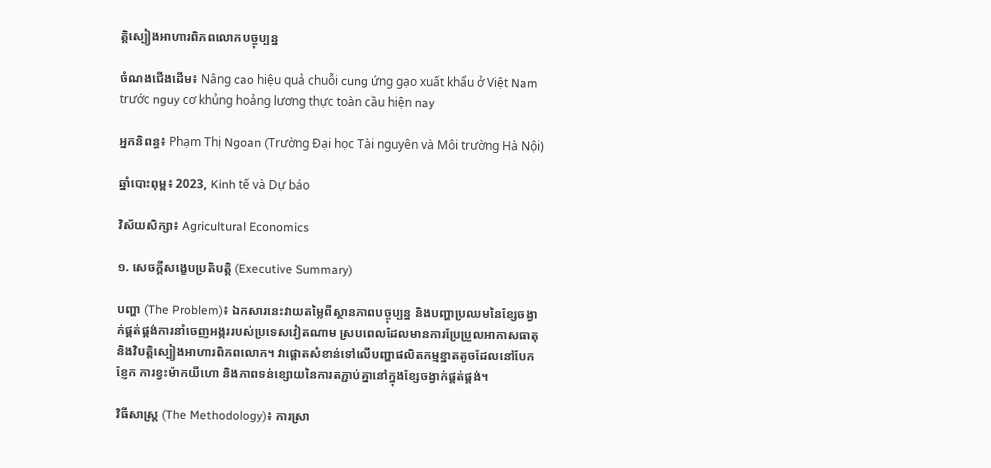ត្តិស្បៀងអាហារពិភពលោកបច្ចុប្បន្ន

ចំណងជើងដើម៖ Nâng cao hiệu quả chuỗi cung ứng gạo xuất khẩu ở Việt Nam trước nguy cơ khủng hoảng lương thực toàn cầu hiện nay

អ្នកនិពន្ធ៖ Phạm Thị Ngoan (Trường Đại học Tài nguyên và Môi trường Hà Nội)

ឆ្នាំបោះពុម្ព៖ 2023, Kinh tế và Dự báo

វិស័យសិក្សា៖ Agricultural Economics

១. សេចក្តីសង្ខេបប្រតិបត្តិ (Executive Summary)

បញ្ហា (The Problem)៖ ឯកសារនេះវាយតម្លៃពីស្ថានភាពបច្ចុប្បន្ន និងបញ្ហាប្រឈមនៃខ្សែចង្វាក់ផ្គត់ផ្គង់ការនាំចេញអង្កររបស់ប្រទេសវៀតណាម ស្របពេលដែលមានការប្រែប្រួលអាកាសធាតុ និងវិបត្តិស្បៀងអាហារពិភពលោក។ វាផ្តោតសំខាន់ទៅលើបញ្ហាផលិតកម្មខ្នាតតូចដែលនៅបែកខ្ញែក ការខ្វះម៉ាកយីហោ និងភាពទន់ខ្សោយនៃការតភ្ជាប់គ្នានៅក្នុងខ្សែចង្វាក់ផ្គត់ផ្គង់។

វិធីសាស្ត្រ (The Methodology)៖ ការស្រា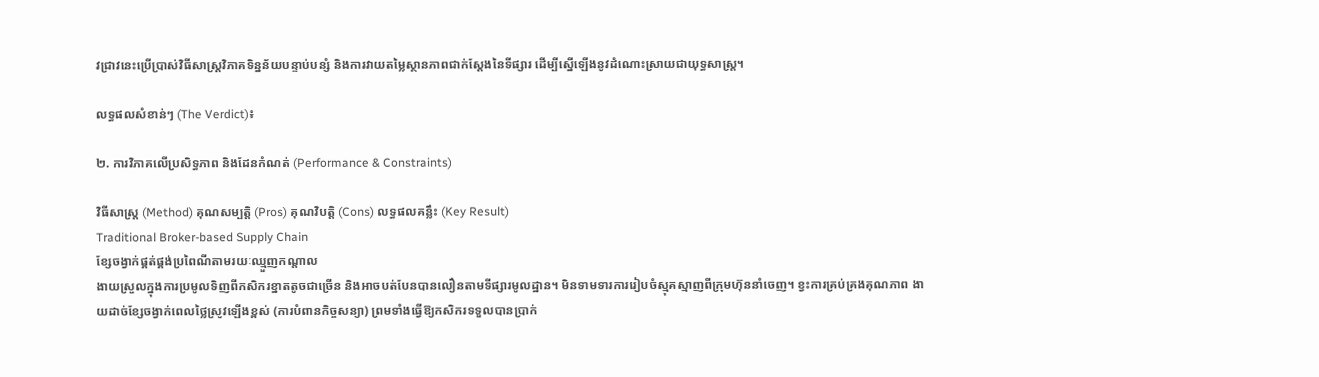វជ្រាវនេះប្រើប្រាស់វិធីសាស្ត្រវិភាគទិន្នន័យបន្ទាប់បន្សំ និងការវាយតម្លៃស្ថានភាពជាក់ស្តែងនៃទីផ្សារ ដើម្បីស្នើឡើងនូវដំណោះស្រាយជាយុទ្ធសាស្ត្រ។

លទ្ធផលសំខាន់ៗ (The Verdict)៖

២. ការវិភាគលើប្រសិទ្ធភាព និងដែនកំណត់ (Performance & Constraints)

វិធីសាស្ត្រ (Method) គុណសម្បត្តិ (Pros) គុណវិបត្តិ (Cons) លទ្ធផលគន្លឹះ (Key Result)
Traditional Broker-based Supply Chain
ខ្សែចង្វាក់ផ្គត់ផ្គង់ប្រពៃណីតាមរយៈឈ្មួញកណ្តាល
ងាយស្រួលក្នុងការប្រមូលទិញពីកសិករខ្នាតតូចជាច្រើន និងអាចបត់បែនបានលឿនតាមទីផ្សារមូលដ្ឋាន។ មិនទាមទារការរៀបចំស្មុគស្មាញពីក្រុមហ៊ុននាំចេញ។ ខ្វះការគ្រប់គ្រងគុណភាព ងាយដាច់ខ្សែចង្វាក់ពេលថ្លៃស្រូវឡើងខ្ពស់ (ការបំពានកិច្ចសន្យា) ព្រមទាំងធ្វើឱ្យកសិករទទួលបានប្រាក់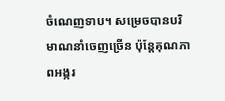ចំណេញទាប។ សម្រេចបានបរិមាណនាំចេញច្រើន ប៉ុន្តែគុណភាពអង្ករ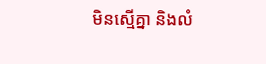មិនស្មើគ្នា និងលំ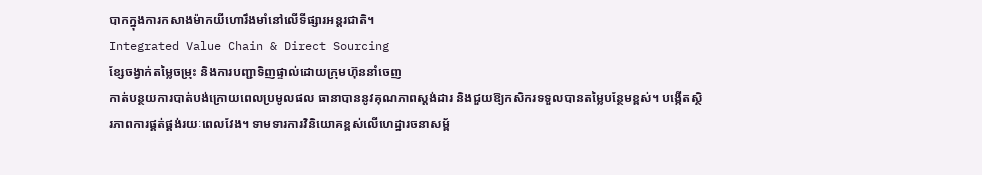បាកក្នុងការកសាងម៉ាកយីហោរឹងមាំនៅលើទីផ្សារអន្តរជាតិ។
Integrated Value Chain & Direct Sourcing
ខ្សែចង្វាក់តម្លៃចម្រុះ និងការបញ្ជាទិញផ្ទាល់ដោយក្រុមហ៊ុននាំចេញ
កាត់បន្ថយការបាត់បង់ក្រោយពេលប្រមូលផល ធានាបាននូវគុណភាពស្តង់ដារ និងជួយឱ្យកសិករទទួលបានតម្លៃបន្ថែមខ្ពស់។ បង្កើតស្ថិរភាពការផ្គត់ផ្គង់រយៈពេលវែង។ ទាមទារការវិនិយោគខ្ពស់លើហេដ្ឋារចនាសម្ព័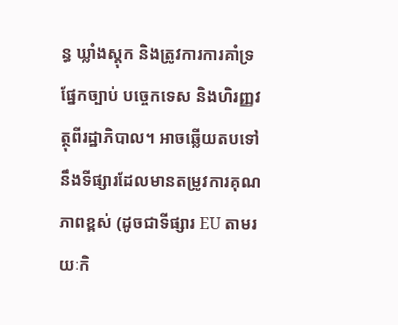ន្ធ ឃ្លាំងស្តុក និងត្រូវការការគាំទ្រផ្នែកច្បាប់ បច្ចេកទេស និងហិរញ្ញវត្ថុពីរដ្ឋាភិបាល។ អាចឆ្លើយតបទៅនឹងទីផ្សារដែលមានតម្រូវការគុណភាពខ្ពស់ (ដូចជាទីផ្សារ EU តាមរយៈកិ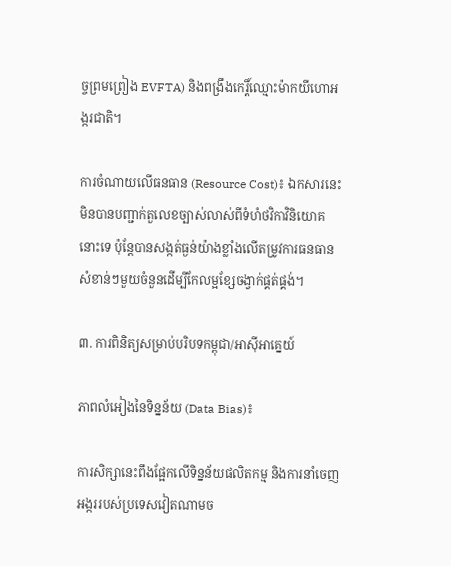ច្ចព្រមព្រៀង EVFTA) និងពង្រឹងកេរ្តិ៍ឈ្មោះម៉ាកយីហោអង្ករជាតិ។

ការចំណាយលើធនធាន (Resource Cost)៖ ឯកសារនេះមិនបានបញ្ជាក់តួលេខច្បាស់លាស់ពីទំហំថវិកាវិនិយោគនោះទេ ប៉ុន្តែបានសង្កត់ធ្ងន់យ៉ាងខ្លាំងលើតម្រូវការធនធានសំខាន់ៗមួយចំនួនដើម្បីកែលម្អខ្សែចង្វាក់ផ្គត់ផ្គង់។

៣. ការពិនិត្យសម្រាប់បរិបទកម្ពុជា/អាស៊ីអាគ្នេយ៍

ភាពលំអៀងនៃទិន្នន័យ (Data Bias)៖

ការសិក្សានេះពឹងផ្អែកលើទិន្នន័យផលិតកម្ម និងការនាំចេញអង្កររបស់ប្រទេសវៀតណាមច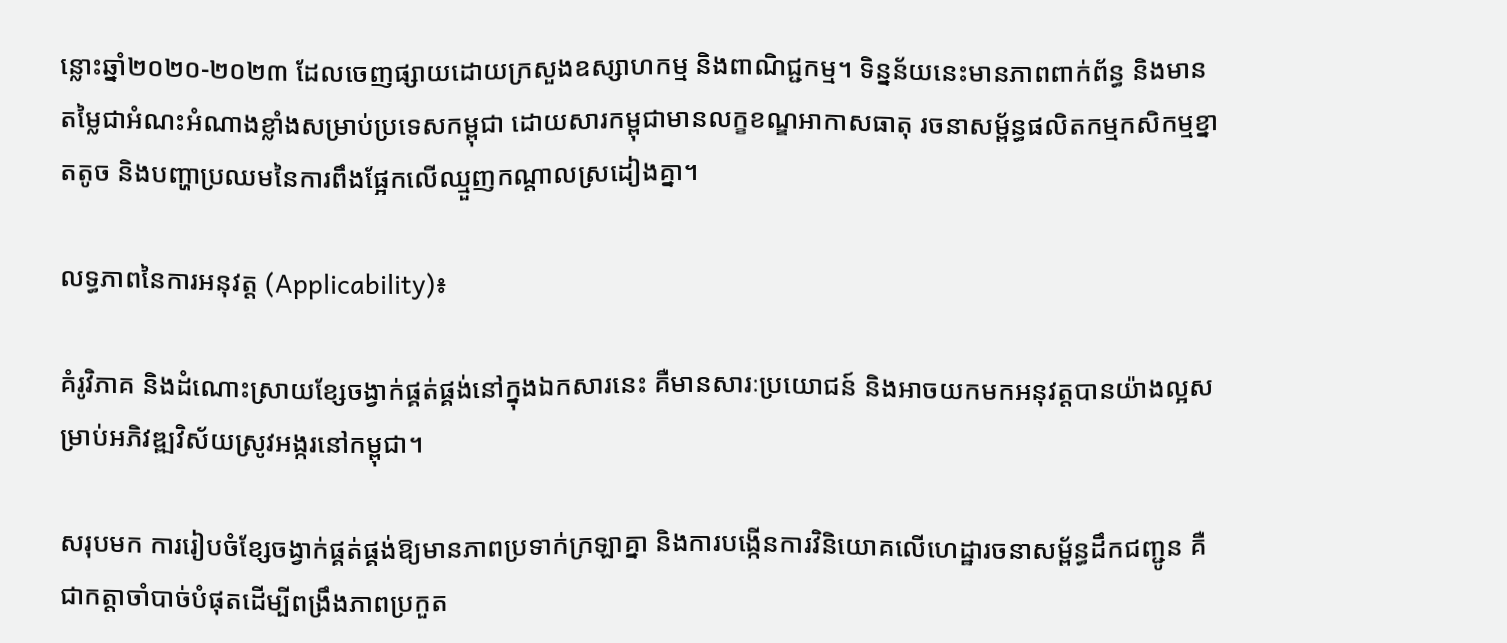ន្លោះឆ្នាំ២០២០-២០២៣ ដែលចេញផ្សាយដោយក្រសួងឧស្សាហកម្ម និងពាណិជ្ជកម្ម។ ទិន្នន័យនេះមានភាពពាក់ព័ន្ធ និងមានតម្លៃជាអំណះអំណាងខ្លាំងសម្រាប់ប្រទេសកម្ពុជា ដោយសារកម្ពុជាមានលក្ខខណ្ឌអាកាសធាតុ រចនាសម្ព័ន្ធផលិតកម្មកសិកម្មខ្នាតតូច និងបញ្ហាប្រឈមនៃការពឹងផ្អែកលើឈ្មួញកណ្តាលស្រដៀងគ្នា។

លទ្ធភាពនៃការអនុវត្ត (Applicability)៖

គំរូវិភាគ និងដំណោះស្រាយខ្សែចង្វាក់ផ្គត់ផ្គង់នៅក្នុងឯកសារនេះ គឺមានសារៈប្រយោជន៍ និងអាចយកមកអនុវត្តបានយ៉ាងល្អសម្រាប់អភិវឌ្ឍវិស័យស្រូវអង្ករនៅកម្ពុជា។

សរុបមក ការរៀបចំខ្សែចង្វាក់ផ្គត់ផ្គង់ឱ្យមានភាពប្រទាក់ក្រឡាគ្នា និងការបង្កើនការវិនិយោគលើហេដ្ឋារចនាសម្ព័ន្ធដឹកជញ្ជូន គឺជាកត្តាចាំបាច់បំផុតដើម្បីពង្រឹងភាពប្រកួត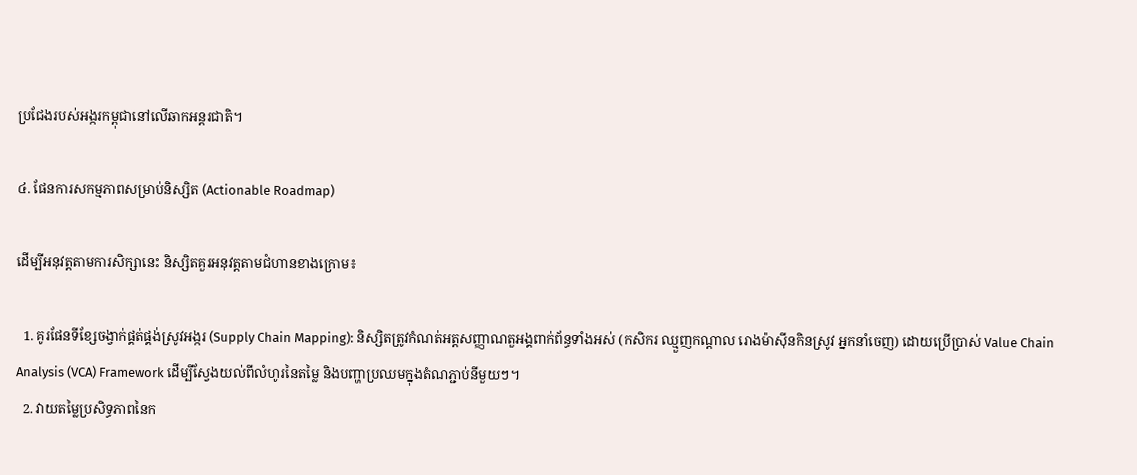ប្រជែងរបស់អង្ករកម្ពុជានៅលើឆាកអន្តរជាតិ។

៤. ផែនការសកម្មភាពសម្រាប់និស្សិត (Actionable Roadmap)

ដើម្បីអនុវត្តតាមការសិក្សានេះ និស្សិតគួរអនុវត្តតាមជំហានខាងក្រោម៖

  1. គូរផែនទីខ្សែចង្វាក់ផ្គត់ផ្គង់ស្រូវអង្ករ (Supply Chain Mapping): និស្សិតត្រូវកំណត់អត្តសញ្ញាណតួអង្គពាក់ព័ន្ធទាំងអស់ (កសិករ ឈ្មួញកណ្តាល រោងម៉ាស៊ីនកិនស្រូវ អ្នកនាំចេញ) ដោយប្រើប្រាស់ Value Chain Analysis (VCA) Framework ដើម្បីស្វែងយល់ពីលំហូរនៃតម្លៃ និងបញ្ហាប្រឈមក្នុងតំណភ្ជាប់នីមួយៗ។
  2. វាយតម្លៃប្រសិទ្ធភាពនៃក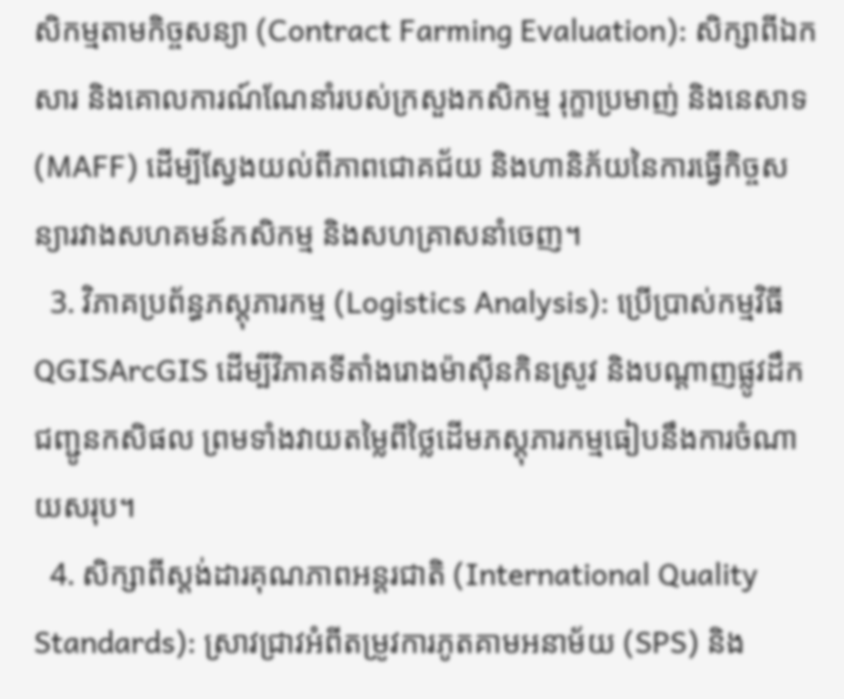សិកម្មតាមកិច្ចសន្យា (Contract Farming Evaluation): សិក្សាពីឯកសារ និងគោលការណ៍ណែនាំរបស់ក្រសួងកសិកម្ម រុក្ខាប្រមាញ់ និងនេសាទ (MAFF) ដើម្បីស្វែងយល់ពីភាពជោគជ័យ និងហានិភ័យនៃការធ្វើកិច្ចសន្យារវាងសហគមន៍កសិកម្ម និងសហគ្រាសនាំចេញ។
  3. វិភាគប្រព័ន្ធភស្តុភារកម្ម (Logistics Analysis): ប្រើប្រាស់កម្មវិធី QGISArcGIS ដើម្បីវិភាគទីតាំងរោងម៉ាស៊ីនកិនស្រូវ និងបណ្តាញផ្លូវដឹកជញ្ជូនកសិផល ព្រមទាំងវាយតម្លៃពីថ្លៃដើមភស្តុភារកម្មធៀបនឹងការចំណាយសរុប។
  4. សិក្សាពីស្តង់ដារគុណភាពអន្តរជាតិ (International Quality Standards): ស្រាវជ្រាវអំពីតម្រូវការភូតគាមអនាម័យ (SPS) និង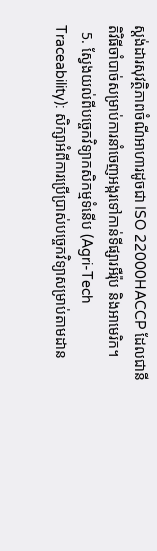ស្តង់ដារសុវត្ថិភាពចំណីអាហារដូចជា ISO 22000HACCP ដែលជានីតិវិធីចាំបាច់សម្រាប់ការនាំចេញអង្ករទៅកាន់ទីផ្សារអឺរ៉ុប និងអាមេរិក។
  5. ស្វែងយល់ពីបច្ចេកវិទ្យាកសិកម្មទំនើប (Agri-Tech Traceability): សិក្សាអំពីការប្រើប្រាស់បច្ចេកវិទ្យាសម្រាប់តាមដាន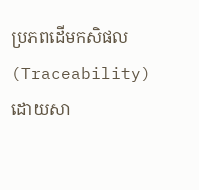ប្រភពដើមកសិផល (Traceability) ដោយសា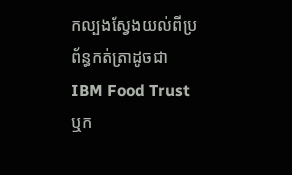កល្បងស្វែងយល់ពីប្រព័ន្ធកត់ត្រាដូចជា IBM Food Trust ឬក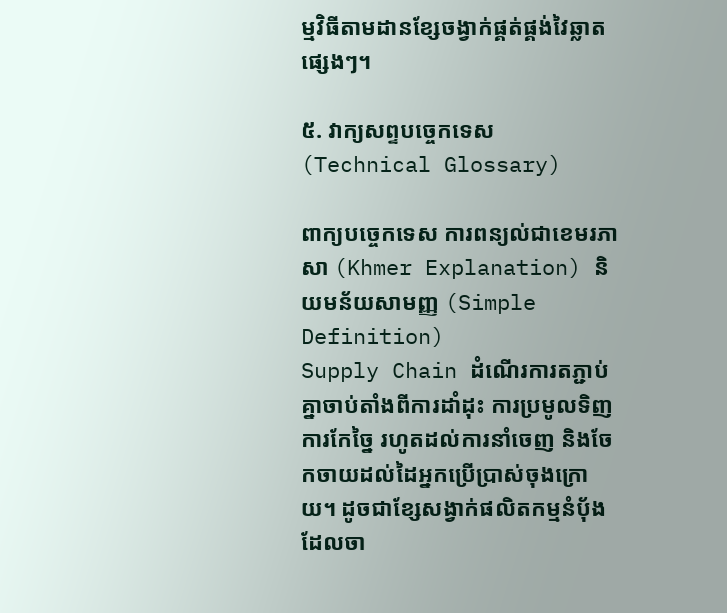ម្មវិធីតាមដានខ្សែចង្វាក់ផ្គត់ផ្គង់វៃឆ្លាតផ្សេងៗ។

៥. វាក្យសព្ទបច្ចេកទេស (Technical Glossary)

ពាក្យបច្ចេកទេស ការពន្យល់ជាខេមរភាសា (Khmer Explanation) និយមន័យសាមញ្ញ (Simple Definition)
Supply Chain ដំណើរការតភ្ជាប់គ្នាចាប់តាំងពីការដាំដុះ ការប្រមូលទិញ ការកែច្នៃ រហូតដល់ការនាំចេញ និងចែកចាយដល់ដៃអ្នកប្រើប្រាស់ចុងក្រោយ។ ដូចជាខ្សែសង្វាក់ផលិតកម្មនំប៉័ង ដែលចា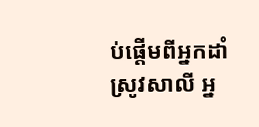ប់ផ្តើមពីអ្នកដាំស្រូវសាលី អ្ន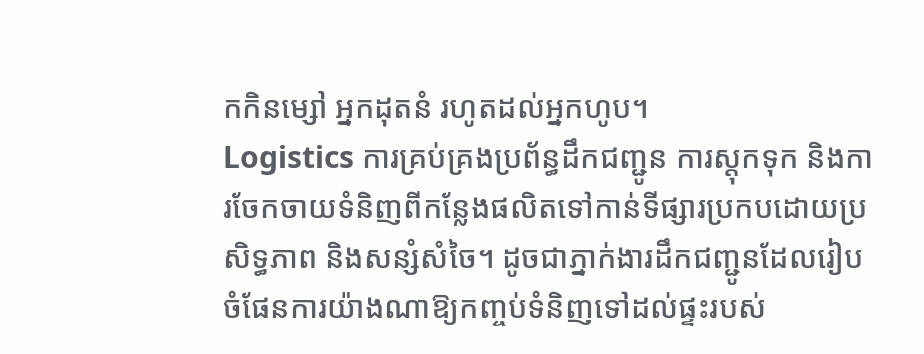កកិនម្សៅ អ្នកដុតនំ រហូតដល់អ្នកហូប។
Logistics ការគ្រប់គ្រងប្រព័ន្ធដឹកជញ្ជូន ការស្តុកទុក និងការចែកចាយទំនិញពីកន្លែងផលិតទៅកាន់ទីផ្សារប្រកបដោយប្រសិទ្ធភាព និងសន្សំសំចៃ។ ដូចជាភ្នាក់ងារដឹកជញ្ជូនដែលរៀបចំផែនការយ៉ាងណាឱ្យកញ្ចប់ទំនិញទៅដល់ផ្ទះរបស់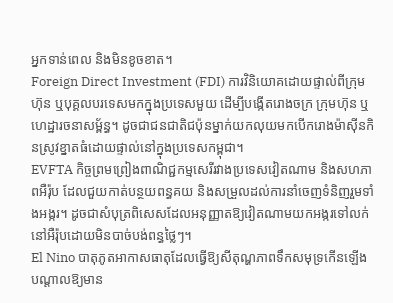អ្នកទាន់ពេល និងមិនខូចខាត។
Foreign Direct Investment (FDI) ការវិនិយោគដោយផ្ទាល់ពីក្រុមហ៊ុន ឬបុគ្គលបរទេសមកក្នុងប្រទេសមួយ ដើម្បីបង្កើតរោងចក្រ ក្រុមហ៊ុន ឬហេដ្ឋារចនាសម្ព័ន្ធ។ ដូចជាជនជាតិជប៉ុនម្នាក់យកលុយមកបើករោងម៉ាស៊ីនកិនស្រូវខ្នាតធំដោយផ្ទាល់នៅក្នុងប្រទេសកម្ពុជា។
EVFTA កិច្ចព្រមព្រៀងពាណិជ្ជកម្មសេរីរវាងប្រទេសវៀតណាម និងសហភាពអឺរ៉ុប ដែលជួយកាត់បន្ថយពន្ធគយ និងសម្រួលដល់ការនាំចេញទំនិញរួមទាំងអង្ករ។ ដូចជាសំបុត្រពិសេសដែលអនុញ្ញាតឱ្យវៀតណាមយកអង្ករទៅលក់នៅអឺរ៉ុបដោយមិនបាច់បង់ពន្ធថ្លៃៗ។
El Nino បាតុភូតអាកាសធាតុដែលធ្វើឱ្យសីតុណ្ហភាពទឹកសមុទ្រកើនឡើង បណ្តាលឱ្យមាន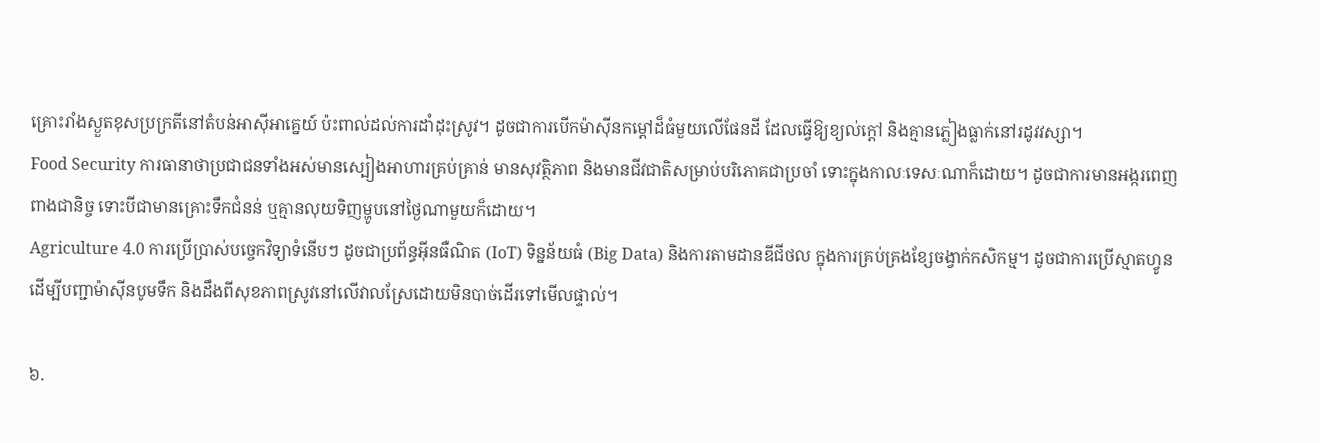គ្រោះរាំងស្ងួតខុសប្រក្រតីនៅតំបន់អាស៊ីអាគ្នេយ៍ ប៉ះពាល់ដល់ការដាំដុះស្រូវ។ ដូចជាការបើកម៉ាស៊ីនកម្តៅដ៏ធំមួយលើផែនដី ដែលធ្វើឱ្យខ្យល់ក្តៅ និងគ្មានភ្លៀងធ្លាក់នៅរដូវវស្សា។
Food Security ការធានាថាប្រជាជនទាំងអស់មានស្បៀងអាហារគ្រប់គ្រាន់ មានសុវត្ថិភាព និងមានជីវជាតិសម្រាប់បរិភោគជាប្រចាំ ទោះក្នុងកាលៈទេសៈណាក៏ដោយ។ ដូចជាការមានអង្ករពេញពាងជានិច្ច ទោះបីជាមានគ្រោះទឹកជំនន់ ឬគ្មានលុយទិញម្ហូបនៅថ្ងៃណាមួយក៏ដោយ។
Agriculture 4.0 ការប្រើប្រាស់បច្ចេកវិទ្យាទំនើបៗ ដូចជាប្រព័ន្ធអ៊ីនធឺណិត (IoT) ទិន្នន័យធំ (Big Data) និងការតាមដានឌីជីថល ក្នុងការគ្រប់គ្រងខ្សែចង្វាក់កសិកម្ម។ ដូចជាការប្រើស្មាតហ្វូនដើម្បីបញ្ជាម៉ាស៊ីនបូមទឹក និងដឹងពីសុខភាពស្រូវនៅលើវាលស្រែដោយមិនបាច់ដើរទៅមើលផ្ទាល់។

៦.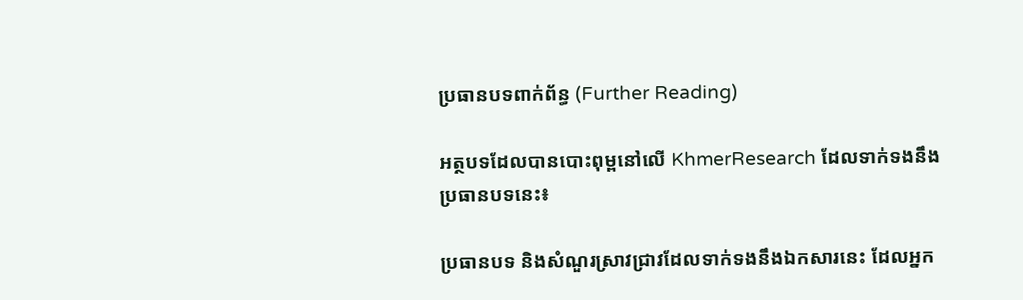ប្រធានបទពាក់ព័ន្ធ (Further Reading)

អត្ថបទដែលបានបោះពុម្ពនៅលើ KhmerResearch ដែលទាក់ទងនឹងប្រធានបទនេះ៖

ប្រធានបទ និងសំណួរស្រាវជ្រាវដែលទាក់ទងនឹងឯកសារនេះ ដែលអ្នក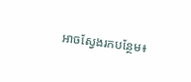អាចស្វែងរកបន្ថែម៖